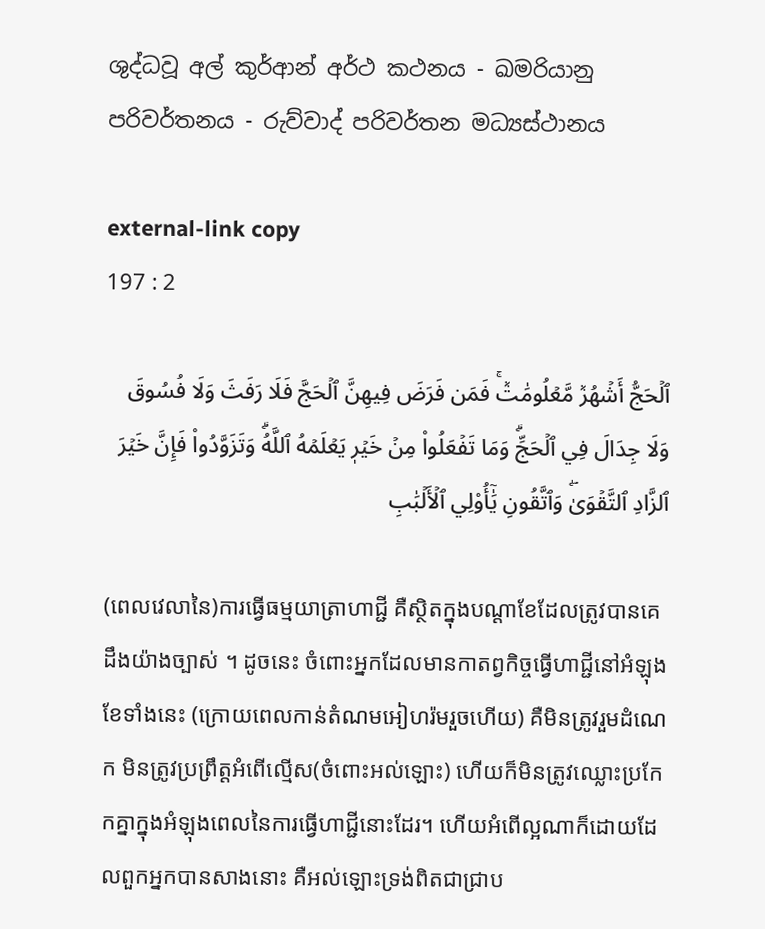ශුද්ධවූ අල් කුර්ආන් අර්ථ කථනය - ඛමරියානු පරිවර්තනය - රුව්වාද් පරිවර්තන මධ්‍යස්ථානය

external-link copy
197 : 2

ٱلۡحَجُّ أَشۡهُرٞ مَّعۡلُومَٰتٞۚ فَمَن فَرَضَ فِيهِنَّ ٱلۡحَجَّ فَلَا رَفَثَ وَلَا فُسُوقَ وَلَا جِدَالَ فِي ٱلۡحَجِّۗ وَمَا تَفۡعَلُواْ مِنۡ خَيۡرٖ يَعۡلَمۡهُ ٱللَّهُۗ وَتَزَوَّدُواْ فَإِنَّ خَيۡرَ ٱلزَّادِ ٱلتَّقۡوَىٰۖ وَٱتَّقُونِ يَٰٓأُوْلِي ٱلۡأَلۡبَٰبِ

(ពេលវេលានៃ)ការធ្វើធម្មយាត្រាហាជ្ជី គឺស្ថិតក្នុងបណ្តាខែដែលត្រូវបានគេដឹងយ៉ាងច្បាស់ ។ ដូចនេះ ចំពោះអ្នកដែលមានកាតព្វកិច្ចធ្វើហាជ្ជីនៅអំឡុងខែទាំងនេះ (ក្រោយពេលកាន់តំណមអៀហរ៉មរួចហើយ) គឺមិនត្រូវរួមដំណេក មិនត្រូវប្រព្រឹត្តអំពើល្មើស(ចំពោះអល់ឡោះ) ហើយក៏មិនត្រូវឈ្លោះប្រកែកគ្នាក្នុងអំឡុងពេលនៃការធ្វើហាជ្ជីនោះដែរ។ ហើយអំពើល្អណាក៏ដោយដែលពួកអ្នកបានសាងនោះ គឺអល់ឡោះទ្រង់ពិតជាជ្រាប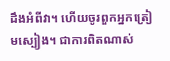ដឹងអំពីវា។ ហើយចូរពួកអ្នកត្រៀមស្បៀង។ ជាការពិតណាស់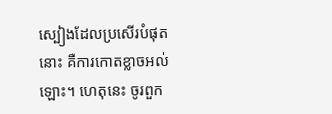ស្បៀងដែលប្រសើរបំផុតនោះ គឺការកោតខ្លាចអល់ឡោះ។ ហេតុនេះ ចូរពួក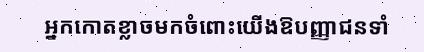អ្នកកោតខ្លាចមកចំពោះយើងឱបញ្ញាជនទាំ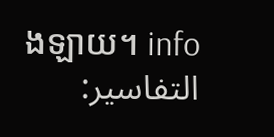ងឡាយ។ info
التفاسير: